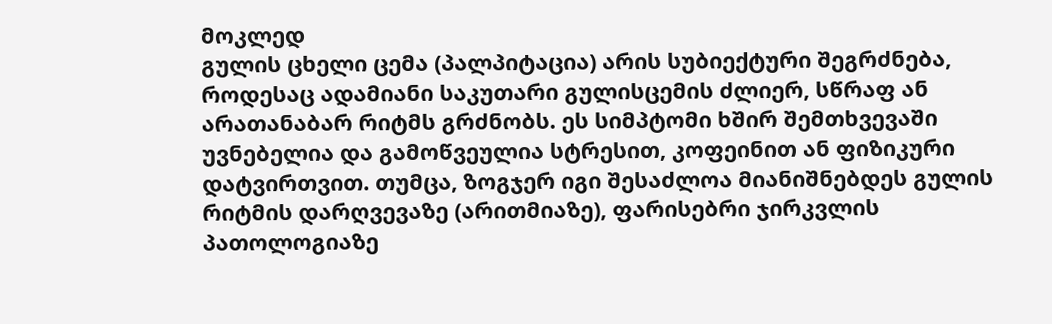მოკლედ
გულის ცხელი ცემა (პალპიტაცია) არის სუბიექტური შეგრძნება, როდესაც ადამიანი საკუთარი გულისცემის ძლიერ, სწრაფ ან არათანაბარ რიტმს გრძნობს. ეს სიმპტომი ხშირ შემთხვევაში უვნებელია და გამოწვეულია სტრესით, კოფეინით ან ფიზიკური დატვირთვით. თუმცა, ზოგჯერ იგი შესაძლოა მიანიშნებდეს გულის რიტმის დარღვევაზე (არითმიაზე), ფარისებრი ჯირკვლის პათოლოგიაზე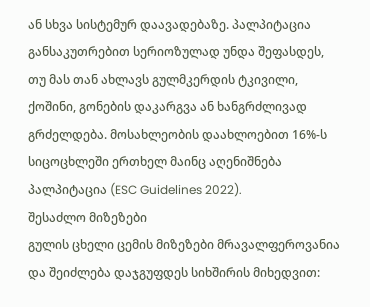ან სხვა სისტემურ დაავადებაზე. პალპიტაცია განსაკუთრებით სერიოზულად უნდა შეფასდეს, თუ მას თან ახლავს გულმკერდის ტკივილი, ქოშინი, გონების დაკარგვა ან ხანგრძლივად გრძელდება. მოსახლეობის დაახლოებით 16%-ს სიცოცხლეში ერთხელ მაინც აღენიშნება პალპიტაცია (ESC Guidelines 2022).
შესაძლო მიზეზები
გულის ცხელი ცემის მიზეზები მრავალფეროვანია და შეიძლება დაჯგუფდეს სიხშირის მიხედვით: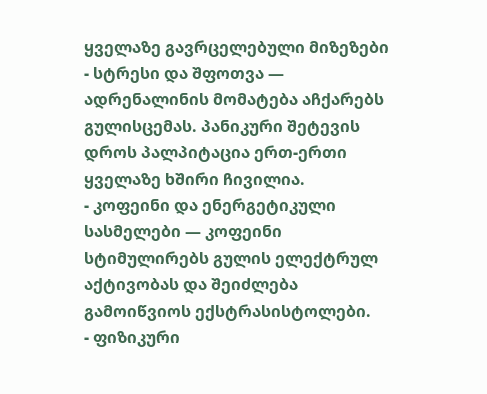ყველაზე გავრცელებული მიზეზები
- სტრესი და შფოთვა — ადრენალინის მომატება აჩქარებს გულისცემას. პანიკური შეტევის დროს პალპიტაცია ერთ-ერთი ყველაზე ხშირი ჩივილია.
- კოფეინი და ენერგეტიკული სასმელები — კოფეინი სტიმულირებს გულის ელექტრულ აქტივობას და შეიძლება გამოიწვიოს ექსტრასისტოლები.
- ფიზიკური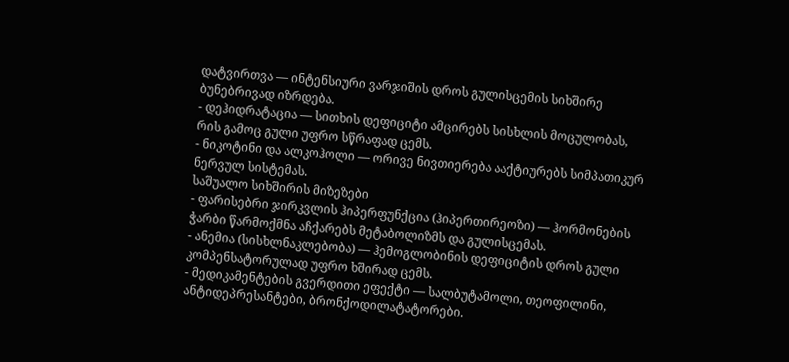დატვირთვა — ინტენსიური ვარჯიშის დროს გულისცემის სიხშირე ბუნებრივად იზრდება.
- დეჰიდრატაცია — სითხის დეფიციტი ამცირებს სისხლის მოცულობას, რის გამოც გული უფრო სწრაფად ცემს.
- ნიკოტინი და ალკოჰოლი — ორივე ნივთიერება ააქტიურებს სიმპათიკურ ნერვულ სისტემას.
საშუალო სიხშირის მიზეზები
- ფარისებრი ჯირკვლის ჰიპერფუნქცია (ჰიპერთირეოზი) — ჰორმონების ჭარბი წარმოქმნა აჩქარებს მეტაბოლიზმს და გულისცემას.
- ანემია (სისხლნაკლებობა) — ჰემოგლობინის დეფიციტის დროს გული კომპენსატორულად უფრო ხშირად ცემს.
- მედიკამენტების გვერდითი ეფექტი — სალბუტამოლი, თეოფილინი, ანტიდეპრესანტები, ბრონქოდილატატორები.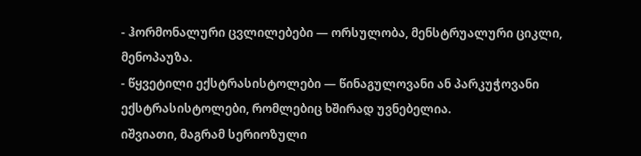- ჰორმონალური ცვლილებები — ორსულობა, მენსტრუალური ციკლი, მენოპაუზა.
- წყვეტილი ექსტრასისტოლები — წინაგულოვანი ან პარკუჭოვანი ექსტრასისტოლები, რომლებიც ხშირად უვნებელია.
იშვიათი, მაგრამ სერიოზული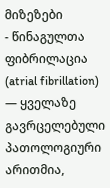მიზეზები
- წინაგულთა ფიბრილაცია (atrial fibrillation) — ყველაზე გავრცელებული პათოლოგიური არითმია,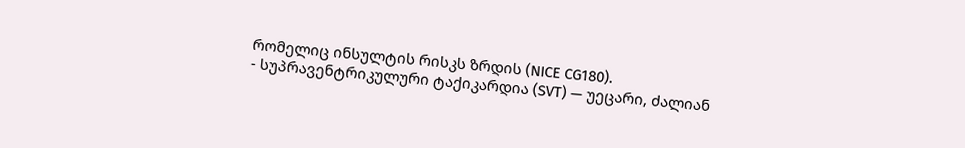რომელიც ინსულტის რისკს ზრდის (NICE CG180).
- სუპრავენტრიკულური ტაქიკარდია (SVT) — უეცარი, ძალიან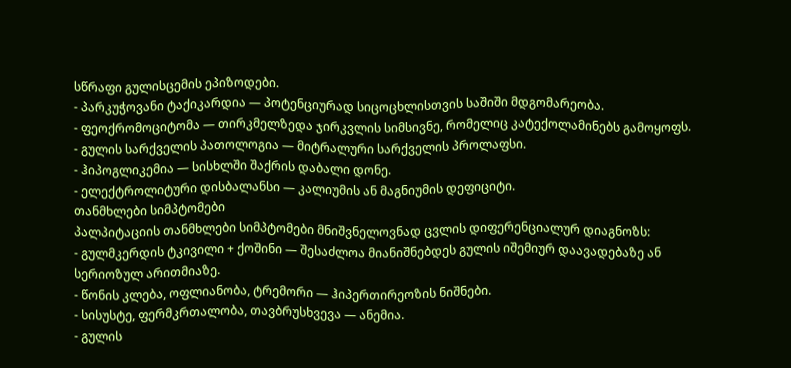სწრაფი გულისცემის ეპიზოდები.
- პარკუჭოვანი ტაქიკარდია — პოტენციურად სიცოცხლისთვის საშიში მდგომარეობა.
- ფეოქრომოციტომა — თირკმელზედა ჯირკვლის სიმსივნე, რომელიც კატექოლამინებს გამოყოფს.
- გულის სარქველის პათოლოგია — მიტრალური სარქველის პროლაფსი.
- ჰიპოგლიკემია — სისხლში შაქრის დაბალი დონე.
- ელექტროლიტური დისბალანსი — კალიუმის ან მაგნიუმის დეფიციტი.
თანმხლები სიმპტომები
პალპიტაციის თანმხლები სიმპტომები მნიშვნელოვნად ცვლის დიფერენციალურ დიაგნოზს:
- გულმკერდის ტკივილი + ქოშინი — შესაძლოა მიანიშნებდეს გულის იშემიურ დაავადებაზე ან სერიოზულ არითმიაზე.
- წონის კლება, ოფლიანობა, ტრემორი — ჰიპერთირეოზის ნიშნები.
- სისუსტე, ფერმკრთალობა, თავბრუსხვევა — ანემია.
- გულის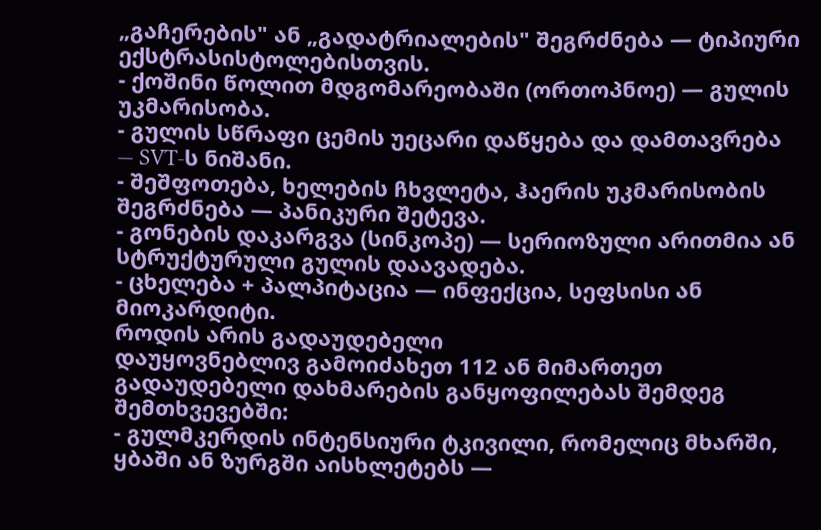„გაჩერების" ან „გადატრიალების" შეგრძნება — ტიპიური ექსტრასისტოლებისთვის.
- ქოშინი წოლით მდგომარეობაში (ორთოპნოე) — გულის უკმარისობა.
- გულის სწრაფი ცემის უეცარი დაწყება და დამთავრება — SVT-ს ნიშანი.
- შეშფოთება, ხელების ჩხვლეტა, ჰაერის უკმარისობის შეგრძნება — პანიკური შეტევა.
- გონების დაკარგვა (სინკოპე) — სერიოზული არითმია ან სტრუქტურული გულის დაავადება.
- ცხელება + პალპიტაცია — ინფექცია, სეფსისი ან მიოკარდიტი.
როდის არის გადაუდებელი
დაუყოვნებლივ გამოიძახეთ 112 ან მიმართეთ გადაუდებელი დახმარების განყოფილებას შემდეგ შემთხვევებში:
- გულმკერდის ინტენსიური ტკივილი, რომელიც მხარში, ყბაში ან ზურგში აისხლეტებს —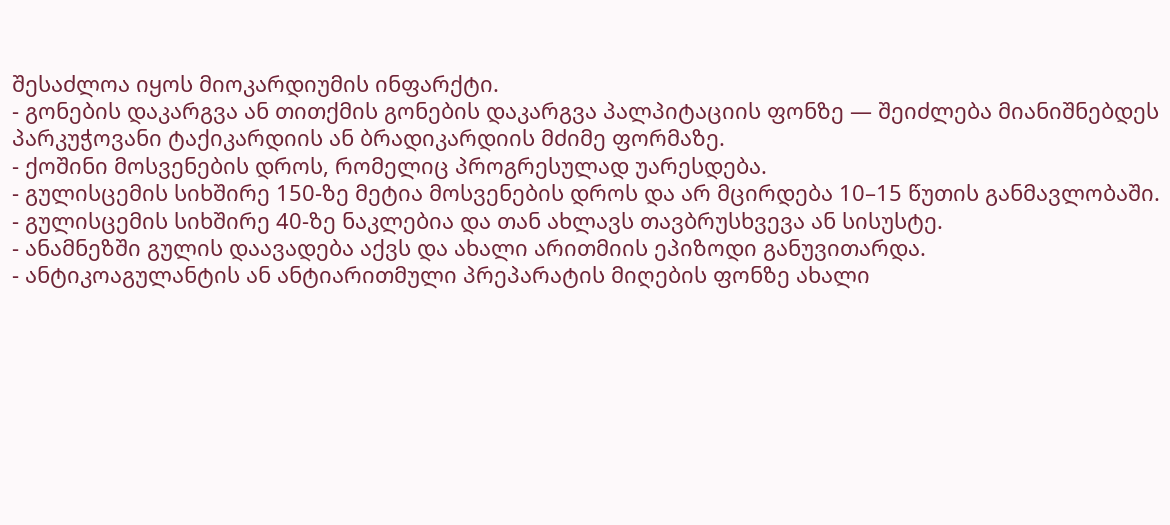შესაძლოა იყოს მიოკარდიუმის ინფარქტი.
- გონების დაკარგვა ან თითქმის გონების დაკარგვა პალპიტაციის ფონზე — შეიძლება მიანიშნებდეს პარკუჭოვანი ტაქიკარდიის ან ბრადიკარდიის მძიმე ფორმაზე.
- ქოშინი მოსვენების დროს, რომელიც პროგრესულად უარესდება.
- გულისცემის სიხშირე 150-ზე მეტია მოსვენების დროს და არ მცირდება 10–15 წუთის განმავლობაში.
- გულისცემის სიხშირე 40-ზე ნაკლებია და თან ახლავს თავბრუსხვევა ან სისუსტე.
- ანამნეზში გულის დაავადება აქვს და ახალი არითმიის ეპიზოდი განუვითარდა.
- ანტიკოაგულანტის ან ანტიარითმული პრეპარატის მიღების ფონზე ახალი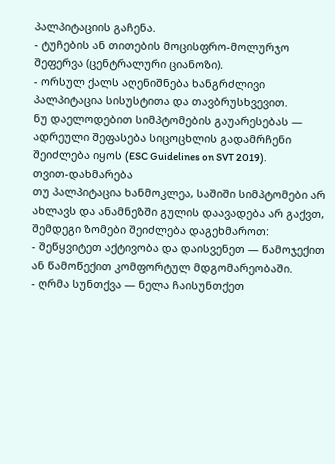პალპიტაციის გაჩენა.
- ტუჩების ან თითების მოცისფრო-მოლურჯო შეფერვა (ცენტრალური ციანოზი).
- ორსულ ქალს აღენიშნება ხანგრძლივი პალპიტაცია სისუსტითა და თავბრუსხვევით.
ნუ დაელოდებით სიმპტომების გაუარესებას — ადრეული შეფასება სიცოცხლის გადამრჩენი შეიძლება იყოს (ESC Guidelines on SVT 2019).
თვით-დახმარება
თუ პალპიტაცია ხანმოკლეა, საშიში სიმპტომები არ ახლავს და ანამნეზში გულის დაავადება არ გაქვთ, შემდეგი ზომები შეიძლება დაგეხმაროთ:
- შეწყვიტეთ აქტივობა და დაისვენეთ — წამოჯექით ან წამოწექით კომფორტულ მდგომარეობაში.
- ღრმა სუნთქვა — ნელა ჩაისუნთქეთ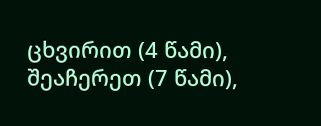ცხვირით (4 წამი), შეაჩერეთ (7 წამი),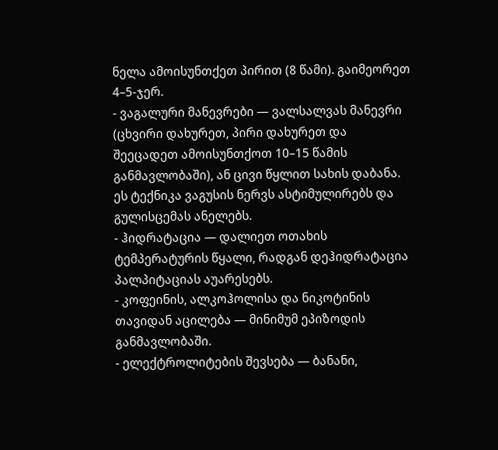ნელა ამოისუნთქეთ პირით (8 წამი). გაიმეორეთ 4–5-ჯერ.
- ვაგალური მანევრები — ვალსალვას მანევრი (ცხვირი დახურეთ, პირი დახურეთ და შეეცადეთ ამოისუნთქოთ 10–15 წამის განმავლობაში), ან ცივი წყლით სახის დაბანა. ეს ტექნიკა ვაგუსის ნერვს ასტიმულირებს და გულისცემას ანელებს.
- ჰიდრატაცია — დალიეთ ოთახის ტემპერატურის წყალი, რადგან დეჰიდრატაცია პალპიტაციას აუარესებს.
- კოფეინის, ალკოჰოლისა და ნიკოტინის თავიდან აცილება — მინიმუმ ეპიზოდის განმავლობაში.
- ელექტროლიტების შევსება — ბანანი,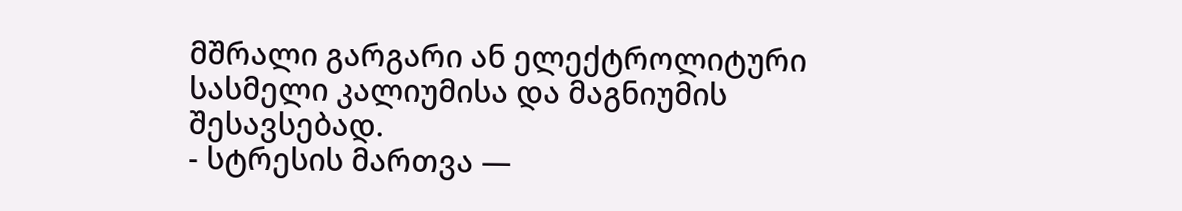მშრალი გარგარი ან ელექტროლიტური სასმელი კალიუმისა და მაგნიუმის შესავსებად.
- სტრესის მართვა —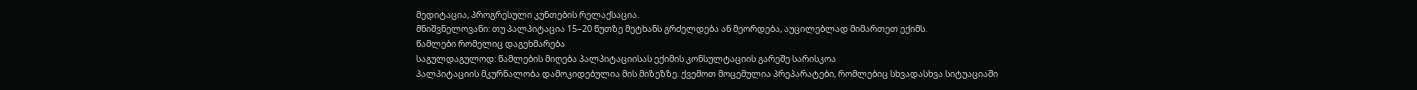მედიტაცია, პროგრესული კუნთების რელაქსაცია.
მნიშვნელოვანი: თუ პალპიტაცია 15–20 წუთზე მეტხანს გრძელდება ან მეორდება, აუცილებლად მიმართეთ ექიმს.
წამლები რომელიც დაგეხმარება
საგულდაგულოდ: წამლების მიღება პალპიტაციისას ექიმის კონსულტაციის გარეშე სარისკოა
პალპიტაციის მკურნალობა დამოკიდებულია მის მიზეზზე. ქვემოთ მოცემულია პრეპარატები, რომლებიც სხვადასხვა სიტუაციაში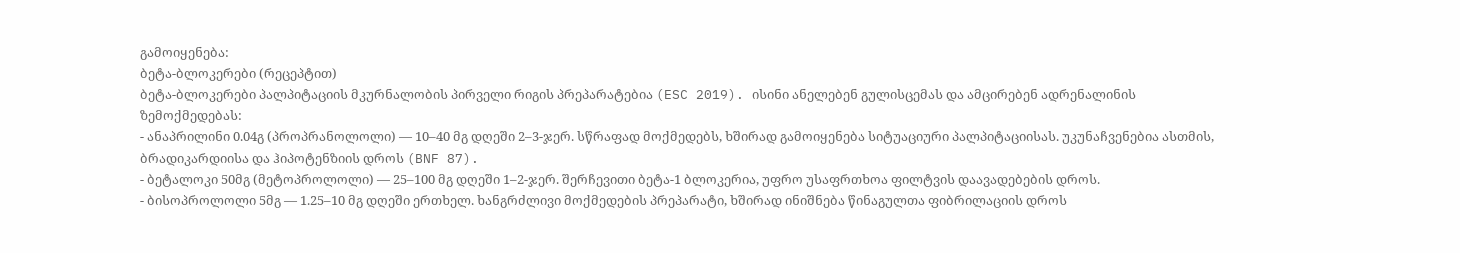გამოიყენება:
ბეტა-ბლოკერები (რეცეპტით)
ბეტა-ბლოკერები პალპიტაციის მკურნალობის პირველი რიგის პრეპარატებია (ESC 2019). ისინი ანელებენ გულისცემას და ამცირებენ ადრენალინის ზემოქმედებას:
- ანაპრილინი 0.04გ (პროპრანოლოლი) — 10–40 მგ დღეში 2–3-ჯერ. სწრაფად მოქმედებს, ხშირად გამოიყენება სიტუაციური პალპიტაციისას. უკუნაჩვენებია ასთმის, ბრადიკარდიისა და ჰიპოტენზიის დროს (BNF 87).
- ბეტალოკი 50მგ (მეტოპროლოლი) — 25–100 მგ დღეში 1–2-ჯერ. შერჩევითი ბეტა-1 ბლოკერია, უფრო უსაფრთხოა ფილტვის დაავადებების დროს.
- ბისოპროლოლი 5მგ — 1.25–10 მგ დღეში ერთხელ. ხანგრძლივი მოქმედების პრეპარატი, ხშირად ინიშნება წინაგულთა ფიბრილაციის დროს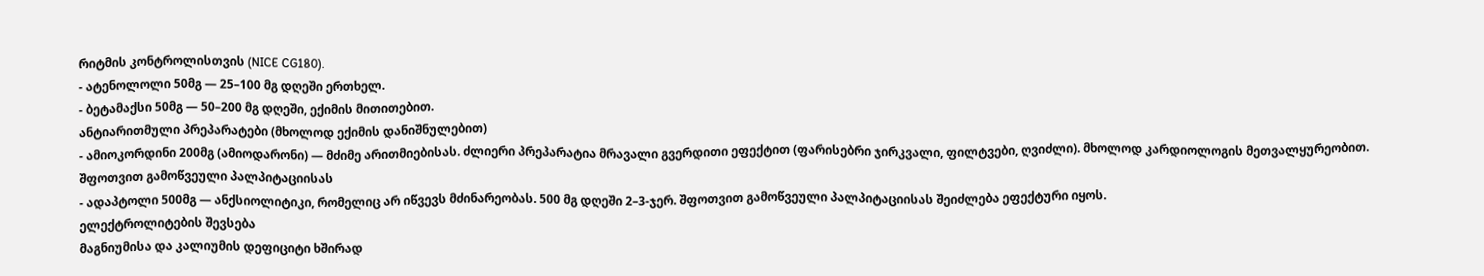რიტმის კონტროლისთვის (NICE CG180).
- ატენოლოლი 50მგ — 25–100 მგ დღეში ერთხელ.
- ბეტამაქსი 50მგ — 50–200 მგ დღეში, ექიმის მითითებით.
ანტიარითმული პრეპარატები (მხოლოდ ექიმის დანიშნულებით)
- ამიოკორდინი 200მგ (ამიოდარონი) — მძიმე არითმიებისას. ძლიერი პრეპარატია მრავალი გვერდითი ეფექტით (ფარისებრი ჯირკვალი, ფილტვები, ღვიძლი). მხოლოდ კარდიოლოგის მეთვალყურეობით.
შფოთვით გამოწვეული პალპიტაციისას
- ადაპტოლი 500მგ — ანქსიოლიტიკი, რომელიც არ იწვევს მძინარეობას. 500 მგ დღეში 2–3-ჯერ. შფოთვით გამოწვეული პალპიტაციისას შეიძლება ეფექტური იყოს.
ელექტროლიტების შევსება
მაგნიუმისა და კალიუმის დეფიციტი ხშირად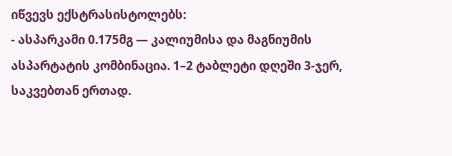იწვევს ექსტრასისტოლებს:
- ასპარკამი 0.175მგ — კალიუმისა და მაგნიუმის ასპარტატის კომბინაცია. 1–2 ტაბლეტი დღეში 3-ჯერ, საკვებთან ერთად.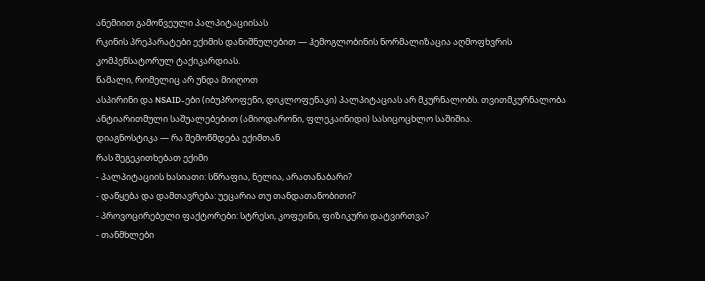ანემიით გამოწვეული პალპიტაციისას
რკინის პრეპარატები ექიმის დანიშნულებით — ჰემოგლობინის ნორმალიზაცია აღმოფხვრის კომპენსატორულ ტაქიკარდიას.
წამალი, რომელიც არ უნდა მიიღოთ
ასპირინი და NSAID-ები (იბუპროფენი, დიკლოფენაკი) პალპიტაციას არ მკურნალობს. თვითმკურნალობა ანტიარითმული საშუალებებით (ამიოდარონი, ფლეკაინიდი) სასიცოცხლო საშიშია.
დიაგნოსტიკა — რა შემოწმდება ექიმთან
რას შეგეკითხებათ ექიმი
- პალპიტაციის ხასიათი: სწრაფია, ნელია, არათანაბარი?
- დაწყება და დამთავრება: უეცარია თუ თანდათანობითი?
- პროვოცირებელი ფაქტორები: სტრესი, კოფეინი, ფიზიკური დატვირთვა?
- თანმხლები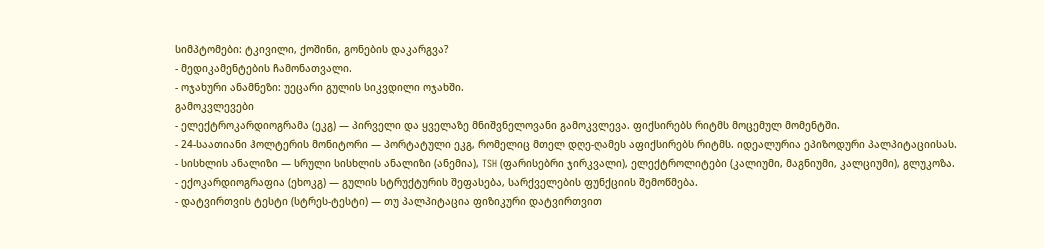სიმპტომები: ტკივილი, ქოშინი, გონების დაკარგვა?
- მედიკამენტების ჩამონათვალი.
- ოჯახური ანამნეზი: უეცარი გულის სიკვდილი ოჯახში.
გამოკვლევები
- ელექტროკარდიოგრამა (ეკგ) — პირველი და ყველაზე მნიშვნელოვანი გამოკვლევა. ფიქსირებს რიტმს მოცემულ მომენტში.
- 24-საათიანი ჰოლტერის მონიტორი — პორტატული ეკგ, რომელიც მთელ დღე-ღამეს აფიქსირებს რიტმს. იდეალურია ეპიზოდური პალპიტაციისას.
- სისხლის ანალიზი — სრული სისხლის ანალიზი (ანემია), TSH (ფარისებრი ჯირკვალი), ელექტროლიტები (კალიუმი, მაგნიუმი, კალციუმი), გლუკოზა.
- ექოკარდიოგრაფია (ეხოკგ) — გულის სტრუქტურის შეფასება, სარქველების ფუნქციის შემოწმება.
- დატვირთვის ტესტი (სტრეს-ტესტი) — თუ პალპიტაცია ფიზიკური დატვირთვით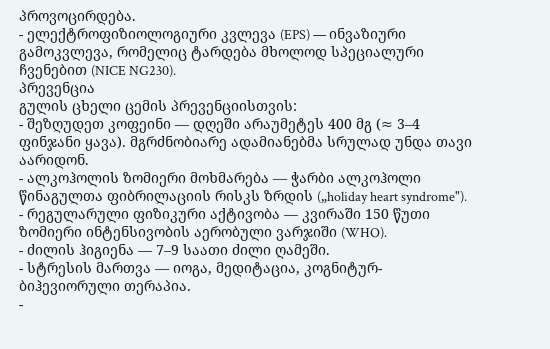პროვოცირდება.
- ელექტროფიზიოლოგიური კვლევა (EPS) — ინვაზიური გამოკვლევა, რომელიც ტარდება მხოლოდ სპეციალური ჩვენებით (NICE NG230).
პრევენცია
გულის ცხელი ცემის პრევენციისთვის:
- შეზღუდეთ კოფეინი — დღეში არაუმეტეს 400 მგ (≈ 3–4 ფინჯანი ყავა). მგრძნობიარე ადამიანებმა სრულად უნდა თავი აარიდონ.
- ალკოჰოლის ზომიერი მოხმარება — ჭარბი ალკოჰოლი წინაგულთა ფიბრილაციის რისკს ზრდის („holiday heart syndrome").
- რეგულარული ფიზიკური აქტივობა — კვირაში 150 წუთი ზომიერი ინტენსივობის აერობული ვარჯიში (WHO).
- ძილის ჰიგიენა — 7–9 საათი ძილი ღამეში.
- სტრესის მართვა — იოგა, მედიტაცია, კოგნიტურ-ბიჰევიორული თერაპია.
-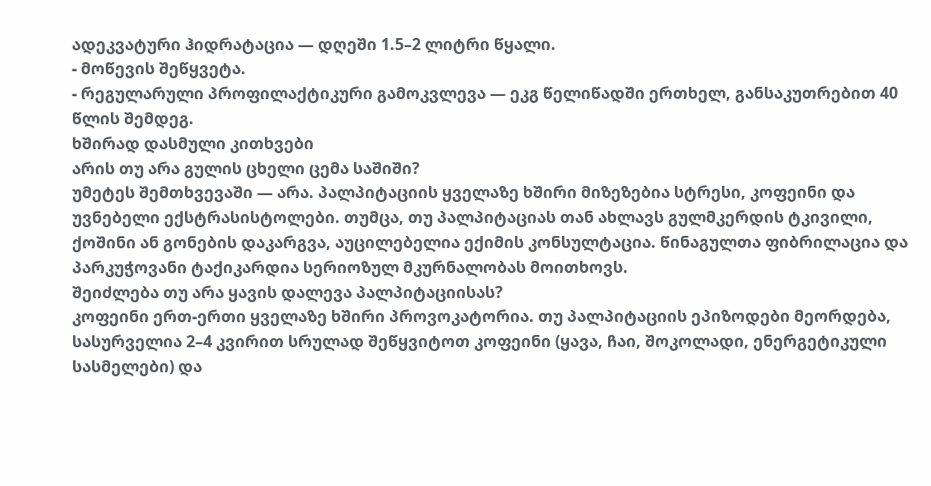ადეკვატური ჰიდრატაცია — დღეში 1.5–2 ლიტრი წყალი.
- მოწევის შეწყვეტა.
- რეგულარული პროფილაქტიკური გამოკვლევა — ეკგ წელიწადში ერთხელ, განსაკუთრებით 40 წლის შემდეგ.
ხშირად დასმული კითხვები
არის თუ არა გულის ცხელი ცემა საშიში?
უმეტეს შემთხვევაში — არა. პალპიტაციის ყველაზე ხშირი მიზეზებია სტრესი, კოფეინი და უვნებელი ექსტრასისტოლები. თუმცა, თუ პალპიტაციას თან ახლავს გულმკერდის ტკივილი, ქოშინი ან გონების დაკარგვა, აუცილებელია ექიმის კონსულტაცია. წინაგულთა ფიბრილაცია და პარკუჭოვანი ტაქიკარდია სერიოზულ მკურნალობას მოითხოვს.
შეიძლება თუ არა ყავის დალევა პალპიტაციისას?
კოფეინი ერთ-ერთი ყველაზე ხშირი პროვოკატორია. თუ პალპიტაციის ეპიზოდები მეორდება, სასურველია 2–4 კვირით სრულად შეწყვიტოთ კოფეინი (ყავა, ჩაი, შოკოლადი, ენერგეტიკული სასმელები) და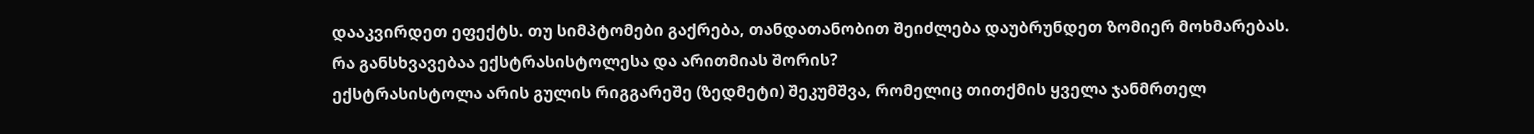დააკვირდეთ ეფექტს. თუ სიმპტომები გაქრება, თანდათანობით შეიძლება დაუბრუნდეთ ზომიერ მოხმარებას.
რა განსხვავებაა ექსტრასისტოლესა და არითმიას შორის?
ექსტრასისტოლა არის გულის რიგგარეშე (ზედმეტი) შეკუმშვა, რომელიც თითქმის ყველა ჯანმრთელ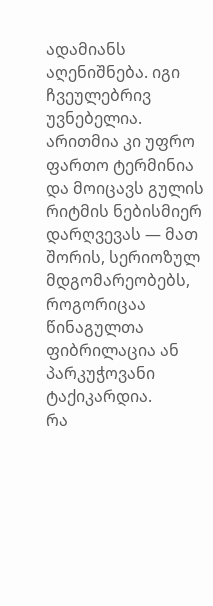ადამიანს აღენიშნება. იგი ჩვეულებრივ უვნებელია. არითმია კი უფრო ფართო ტერმინია და მოიცავს გულის რიტმის ნებისმიერ დარღვევას — მათ შორის, სერიოზულ მდგომარეობებს, როგორიცაა წინაგულთა ფიბრილაცია ან პარკუჭოვანი ტაქიკარდია.
რა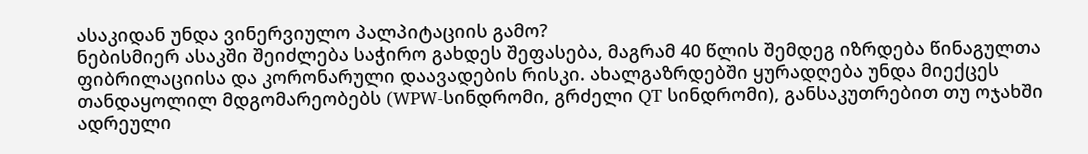ასაკიდან უნდა ვინერვიულო პალპიტაციის გამო?
ნებისმიერ ასაკში შეიძლება საჭირო გახდეს შეფასება, მაგრამ 40 წლის შემდეგ იზრდება წინაგულთა ფიბრილაციისა და კორონარული დაავადების რისკი. ახალგაზრდებში ყურადღება უნდა მიექცეს თანდაყოლილ მდგომარეობებს (WPW-სინდრომი, გრძელი QT სინდრომი), განსაკუთრებით თუ ოჯახში ადრეული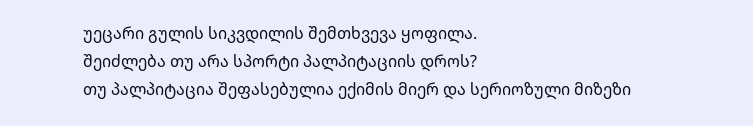უეცარი გულის სიკვდილის შემთხვევა ყოფილა.
შეიძლება თუ არა სპორტი პალპიტაციის დროს?
თუ პალპიტაცია შეფასებულია ექიმის მიერ და სერიოზული მიზეზი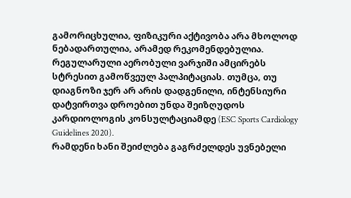გამორიცხულია, ფიზიკური აქტივობა არა მხოლოდ ნებადართულია, არამედ რეკომენდებულია. რეგულარული აერობული ვარჯიში ამცირებს სტრესით გამოწვეულ პალპიტაციას. თუმცა, თუ დიაგნოზი ჯერ არ არის დადგენილი, ინტენსიური დატვირთვა დროებით უნდა შეიზღუდოს კარდიოლოგის კონსულტაციამდე (ESC Sports Cardiology Guidelines 2020).
რამდენი ხანი შეიძლება გაგრძელდეს უვნებელი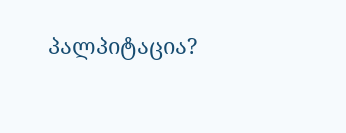პალპიტაცია?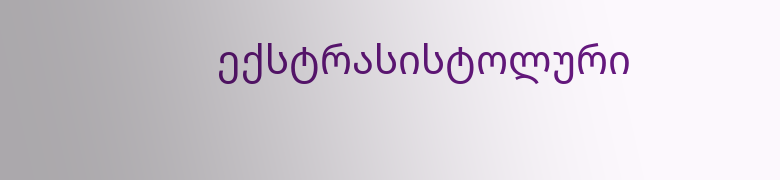ექსტრასისტოლური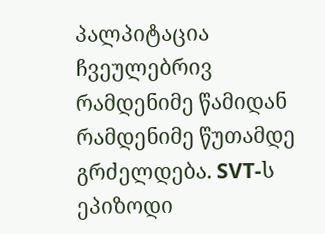პალპიტაცია ჩვეულებრივ რამდენიმე წამიდან რამდენიმე წუთამდე გრძელდება. SVT-ს ეპიზოდი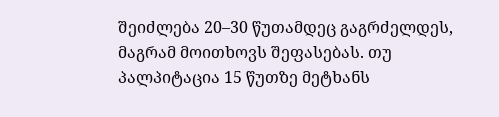შეიძლება 20–30 წუთამდეც გაგრძელდეს, მაგრამ მოითხოვს შეფასებას. თუ პალპიტაცია 15 წუთზე მეტხანს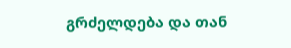გრძელდება და თან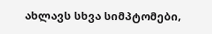ახლავს სხვა სიმპტომები,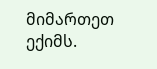მიმართეთ ექიმს.